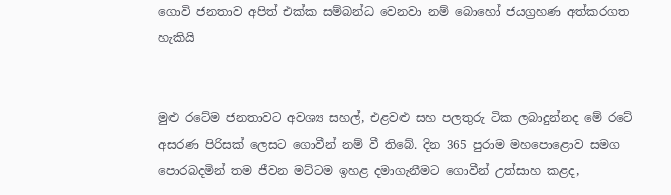ගොවි ජනතාව අපිත් එක්ක සම්බන්ධ වෙනවා නම් බොහෝ ජයග්‍රහණ අත්කරගත හැකියි


මුළු රටේම ජනතාවට අවශ්‍ය සහල්, එළවළු සහ පලතුරු ටික ලබාදුන්නද මේ රටේ අසරණ පිරිසක් ලෙසට ගොවීන් නම් වී තිබේ. දින 365 පුරාම මහපොළොව සමග පොරබදමින් තම ජීවන මට්ටම ඉහළ දමාගැනීමට ගොවීන් උත්සාහ කළද,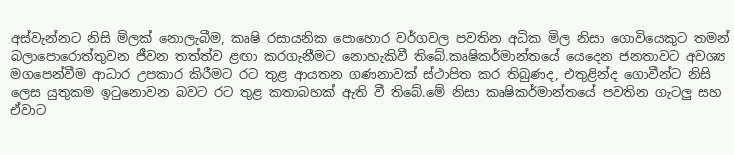අස්වැන්නට නිසි මිලක් නොලැබීම, කෘෂි රසායනික පොහොර වර්ගවල පවතින අධික මිල නිසා ගොවියෙකුට තමන් බලාපොරොත්තුවන ජීවන තත්ත්ව ළඟා කරගැනීමට නොහැකිවී තිබේ.කෘෂිකර්මාන්තයේ යෙදෙන ජනතාවට අවශ්‍ය මගපෙන්වීම ආධාර උපකාර කිරීමට රට තුළ ආයතන ගණනාවක් ස්ථාපිත කර තිබුණද, එතුළින්ද ගොවීන්ට නිසි ලෙස යුතුකම ඉටුනොවන බවට රට තුළ කතාබහක් ඇති වී තිබේ.මේ නිසා කෘෂිකර්මාන්තයේ පවතින ගැටලු සහ ඒවාට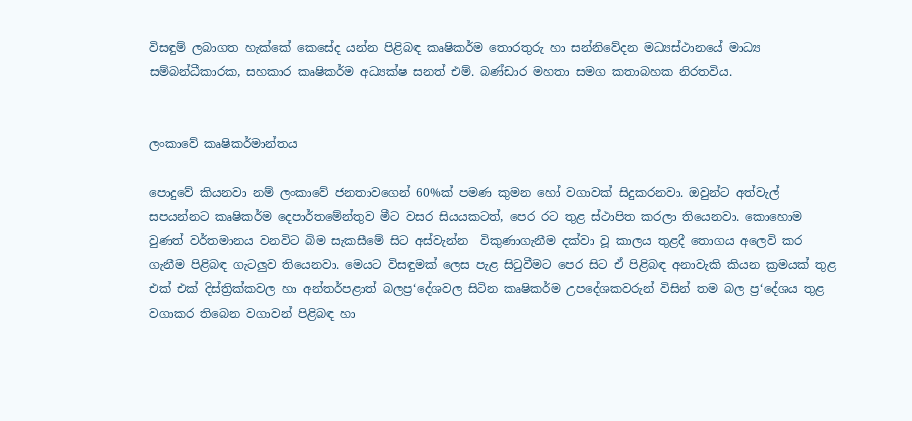විසඳුම් ලබාගත හැක්කේ කෙසේද යන්න පිළිබඳ කෘෂිකර්ම තොරතුරු හා සන්නිවේදන මධ්‍යස්ථානයේ මාධ්‍ය සම්බන්ධීකාරක, සහකාර කෘෂිකර්ම අධ්‍යක්ෂ සනත් එම්. බණ්ඩාර මහතා සමග කතාබහක නිරතවිය.


ලංකාවේ කෘෂිකර්මාන්තය

පොදුවේ කියනවා නම් ලංකාවේ ජනතාවගෙන් 60%ක් පමණ කුමන හෝ වගාවක් සිදුකරනවා. ඔවුන්ට අත්වැල් සපයන්නට කෘෂිකර්ම දෙපාර්තමේන්තුව මීට වසර සියයකටත්, පෙර රට තුළ ස්ථාපිත කරලා තියෙනවා. කොහොම වුණත් වර්තමානය වනවිට බිම සැකසීමේ සිට අස්වැන්න  විකුණාගැනීම දක්වා වූ කාලය තුළදී තොගය අලෙවි කර ගැනීම පිළිබඳ ගැටලුව තියෙනවා. මෙයට විසඳුමක් ලෙස පැළ සිටුවීමට පෙර සිට ඒ පිළිබඳ අනාවැකි කියන ක්‍රමයක් තුළ එක් එක් දිස්ත්‍රික්කවල හා අන්තර්පළාත් බලප්‍ර‘දේශවල සිටින කෘෂිකර්ම උපදේශකවරුන් විසින් තම බල ප්‍ර‘දේශය තුළ වගාකර තිබෙන වගාවන් පිළිබඳ හා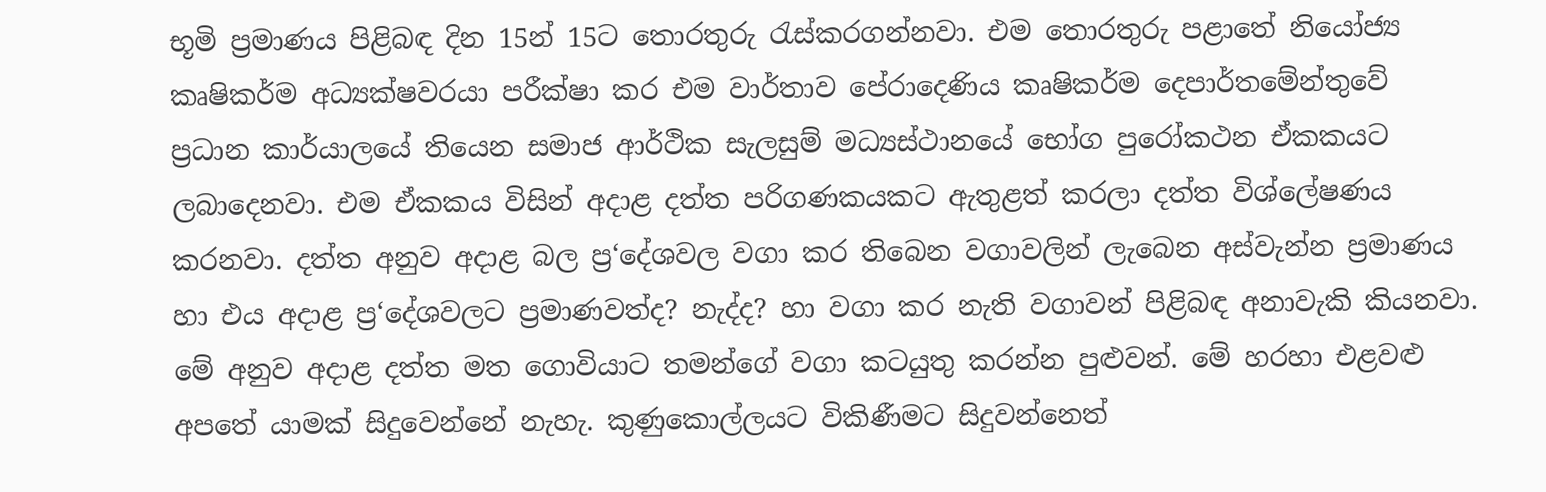භූමි ප්‍රමාණය පිළිබඳ දින 15න් 15ට තොරතුරු රැස්කරගන්නවා. එම තොරතුරු පළාතේ නියෝජ්‍ය කෘෂිකර්ම අධ්‍යක්ෂවරයා පරීක්ෂා කර එම වාර්තාව පේරාදෙණිය කෘෂිකර්ම දෙපාර්තමේන්තුවේ ප්‍රධාන කාර්යාලයේ තියෙන සමාජ ආර්ථික සැලසුම් මධ්‍යස්ථානයේ භෝග පුරෝකථන ඒකකයට ලබාදෙනවා. එම ඒකකය විසින් අදාළ දත්ත පරිගණකයකට ඇතුළත් කරලා දත්ත විශ්ලේෂණය කරනවා. දත්ත අනුව අදාළ බල ප්‍ර‘දේශවල වගා කර තිබෙන වගාවලින් ලැබෙන අස්වැන්න ප්‍රමාණය හා එය අදාළ ප්‍ර‘දේශවලට ප්‍රමාණවත්ද? නැද්ද? හා වගා කර නැති වගාවන් පිළිබඳ අනාවැකි කියනවා. මේ අනුව අදාළ දත්ත මත ගොවියාට තමන්ගේ වගා කටයුතු කරන්න පුළුවන්. මේ හරහා එළවළු අපතේ යාමක් සිදුවෙන්නේ නැහැ. කුණුකොල්ලයට විකිණීමට සිදුවන්නෙත්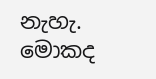නැහැ. මොකද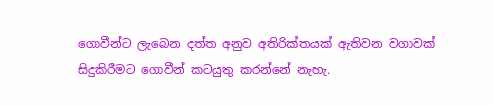ගොවීන්ට ලැබෙන දත්ත අනුව අතිරික්තයක් ඇතිවන වගාවක් සිදුකිරීමට ගොවීන් කටයුතු කරන්නේ නැහැ.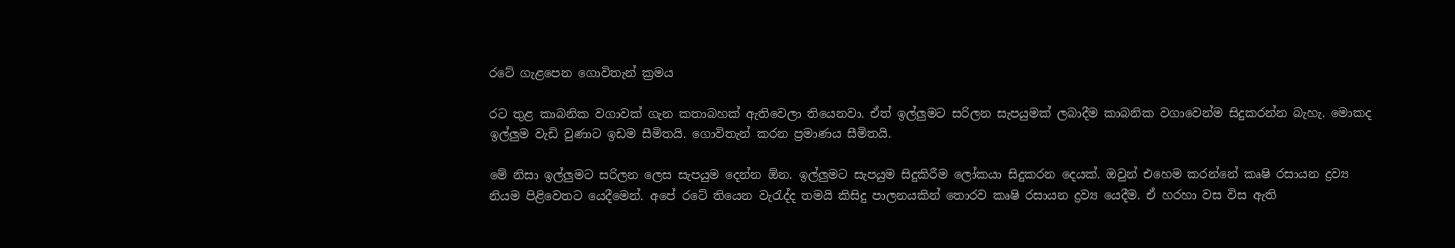රටේ ගැළපෙන ගොවිතැන් ක්‍රමය

රට තුළ කාබනික වගාවක් ගැන කතාබහක් ඇතිවෙලා තියෙනවා. ඒත් ඉල්ලුමට සරිලන සැපයුමක් ලබාදීම කාබනික වගාවෙන්ම සිදුකරන්න බැහැ. මොකද ඉල්ලුම වැඩි වුණාට ඉඩම සීමිතයි. ගොවිතැන් කරන ප්‍රමාණය සීමිතයි.

මේ නිසා ඉල්ලුමට සරිලන ලෙස සැපයුම දෙන්න ඕන. ඉල්ලුමට සැපයුම සිදුකිරීම ලෝකයා සිදුකරන දෙයක්. ඔවුන් එහෙම කරන්නේ කෘෂි රසායන ද්‍රව්‍ය නියම පිළිවෙතට යෙදීමෙන්. අපේ රටේ තියෙන වැරැද්ද තමයි කිසිදු පාලනයකින් තොරව කෘෂි රසායන ද්‍රව්‍ය යෙදීම. ඒ හරහා වස විස ඇති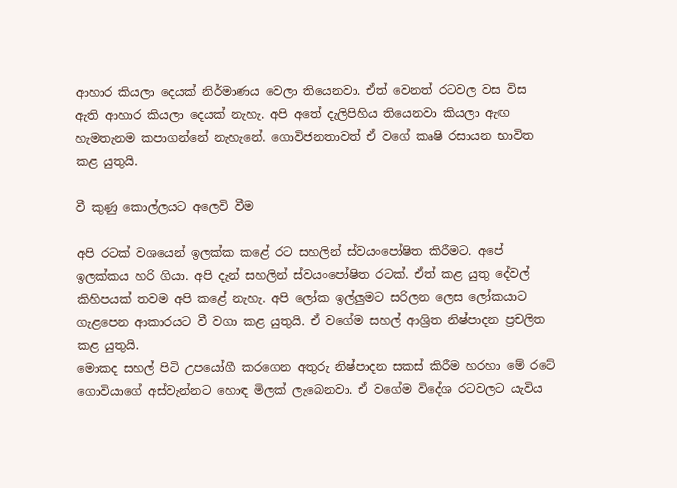ආහාර කියලා දෙයක් නිර්මාණය වෙලා තියෙනවා. ඒත් වෙනත් රටවල වස විස ඇති ආහාර කියලා දෙයක් නැහැ. අපි අතේ දැලිපිහිය තියෙනවා කියලා ඇඟ හැමතැනම කපාගන්නේ නැහැනේ. ගොවිජනතාවත් ඒ වගේ කෘෂි රසායන භාවිත කළ යුතුයි.

වී කුණු කොල්ලයට අලෙවි වීම

අපි රටක් වශයෙන් ඉලක්ක කළේ රට සහලින් ස්වයංපෝෂිත කිරීමට. අපේ ඉලක්කය හරි ගියා. අපි දැන් සහලින් ස්වයංපෝෂිත රටක්. ඒත් කළ යුතු දේවල් කිහිපයක් තවම අපි කළේ නැහැ. අපි ලෝක ඉල්ලුමට සරිලන ලෙස ලෝකයාට ගැළපෙන ආකාරයට වී වගා කළ යුතුයි. ඒ වගේම සහල් ආශ්‍රිත නිෂ්පාදන ප්‍රචලිත කළ යුතුයි.
මොකද සහල් පිටි උපයෝගී කරගෙන අතුරු නිෂ්පාදන සකස් කිරීම හරහා මේ රටේ ගොවියාගේ අස්වැන්නට හොඳ මිලක් ලැබෙනවා. ඒ වගේම විදේශ රටවලට යැවිය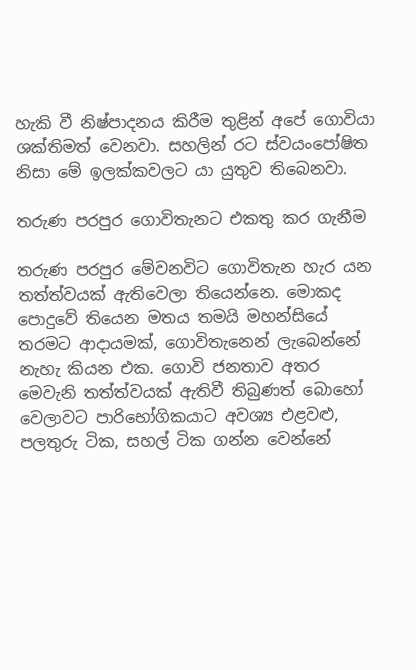හැකි වී නිෂ්පාදනය කිරීම තුළින් අපේ ගොවියා ශක්තිමත් වෙනවා. සහලින් රට ස්වයංපෝෂිත නිසා මේ ඉලක්කවලට යා යුතුව තිබෙනවා.

තරුණ පරපුර ගොවිතැනට එකතු කර ගැනීම

තරුණ පරපුර මේවනවිට ගොවිතැන හැර යන තත්ත්වයක් ඇතිවෙලා තියෙන්නෙ. මොකද පොදුවේ තියෙන මතය තමයි මහන්සියේ තරමට ආදායමක්, ගොවිතැනෙන් ලැබෙන්නේ නැහැ කියන එක. ගොවි ජනතාව අතර මෙවැනි තත්ත්වයක් ඇතිවී තිබුණත් බොහෝ වෙලාවට පාරිභෝගිකයාට අවශ්‍ය එළවළු, පලතුරු ටික, සහල් ටික ගන්න වෙන්නේ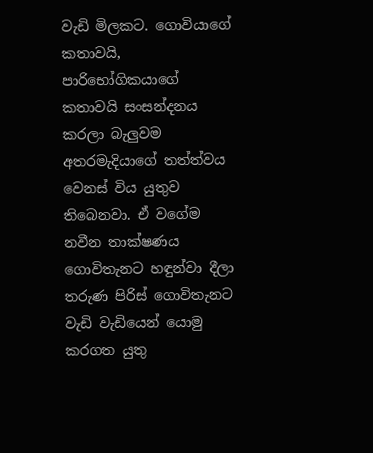වැඩි මිලකට. ගොවියාගේ කතාවයි, පාරිභෝගිකයාගේ කතාවයි සංසන්දනය කරලා බැලුවම අතරමැදියාගේ තත්ත්වය වෙනස් විය යුතුව තිබෙනවා. ඒ වගේම නවීන තාක්ෂණය ගොවිතැනට හඳුන්වා දීලා තරුණ පිරිස් ගොවිතැනට වැඩි වැඩියෙන් යොමු කරගත යුතු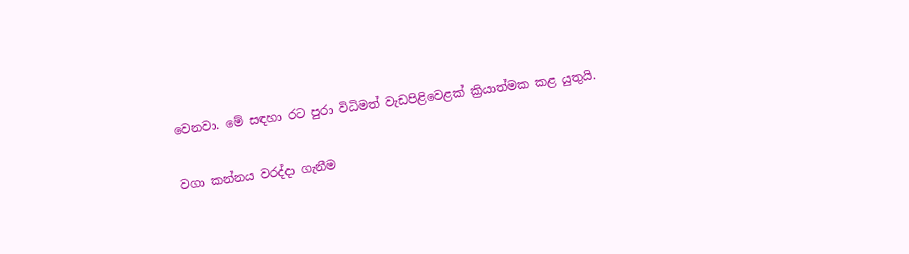වෙනවා. මේ සඳහා රට පුරා විධිමත් වැඩපිළිවෙළක් ක්‍රියාත්මක කළ යුතුයි.

වගා කන්නය වරද්දා ගැනීම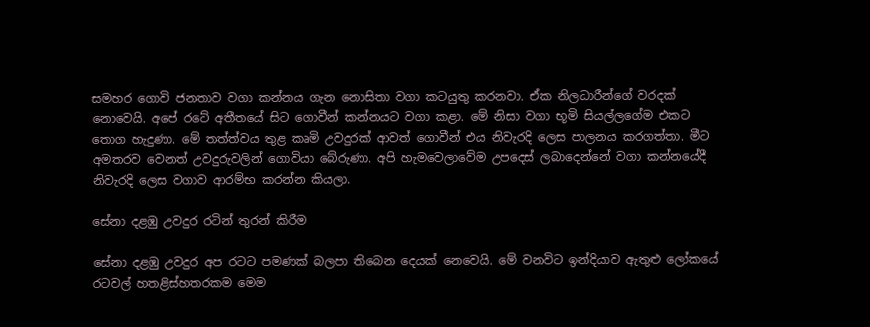සමහර ගොවි ජනතාව වගා කන්නය ගැන නොසිතා වගා කටයුතු කරනවා. ඒක නිලධාරීන්ගේ වරදක් නොවෙයි. අපේ රටේ අතීතයේ සිට ගොවීන් කන්නයට වගා කළා. මේ නිසා වගා භූමි සියල්ලගේම එකට තොග හැදුණා. මේ තත්ත්වය තුළ කෘමි උවදුරක් ආවත් ගොවීන් එය නිවැරදි ලෙස පාලනය කරගත්තා. මීට අමතරව වෙනත් උවදුරුවලින් ගොවියා බේරුණා. අපි හැමවෙලාවේම උපදෙස් ලබාදෙන්නේ වගා කන්නයේදී නිවැරදි ලෙස වගාව ආරම්භ කරන්න කියලා.

සේනා දළඹු උවදුර රටින් තුරන් කිරීම‍

සේනා දළඹු උවදුර අප රටට පමණක් බලපා තිබෙන දෙයක් නෙවෙයි. මේ වනවිට ඉන්දියාව ඇතුළු ලෝකයේ රටවල් හතළිස්හතරකම මෙම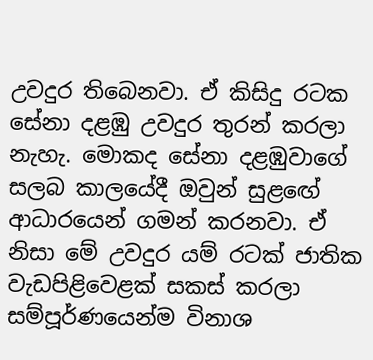උවදුර තිබෙනවා. ඒ කිසිදු රටක සේනා දළඹු උවදුර තුරන් කරලා නැහැ. මොකද සේනා දළඹුවාගේ සලබ කාලයේදී ඔවුන් සුළඟේ ආධාරයෙන් ගමන් කරනවා. ඒ නිසා මේ උවදුර යම් රටක් ජාතික වැඩපිළිවෙළක් සකස් කරලා සම්පූර්ණයෙන්ම විනාශ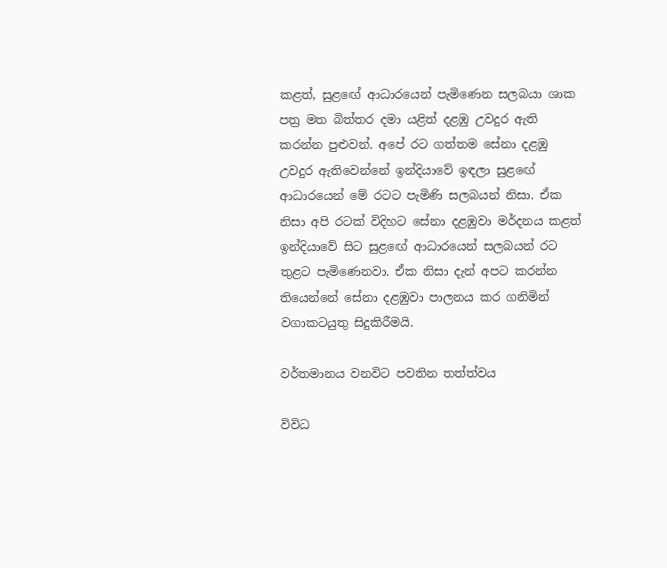කළත්, සුළඟේ ආධාරයෙන් පැමිණෙන සලබයා ශාක පත්‍ර මත බිත්තර දමා යළිත් දළඹු උවදුර ඇති කරන්න පුළුවන්. අපේ රට ගත්තම සේනා දළඹු උවදුර ඇතිවෙන්නේ ඉන්දියාවේ ඉඳලා සුළඟේ ආධාරයෙන් මේ රටට පැමිණි සලබයන් නිසා. ඒක නිසා අපි රටක් විදිහට සේනා දළඹුවා මර්දනය කළත් ඉන්දියාවේ සිට සුළඟේ ආධාරයෙන් සලබයන් රට තුළට පැමිණෙනවා. ඒක නිසා දැන් අපට කරන්න තියෙන්නේ සේනා දළඹුවා පාලනය කර ගනිමින් වගාකටයුතු සිදුකිරීමයි.

වර්තමානය වනවිට පවතින තත්ත්වය

විවිධ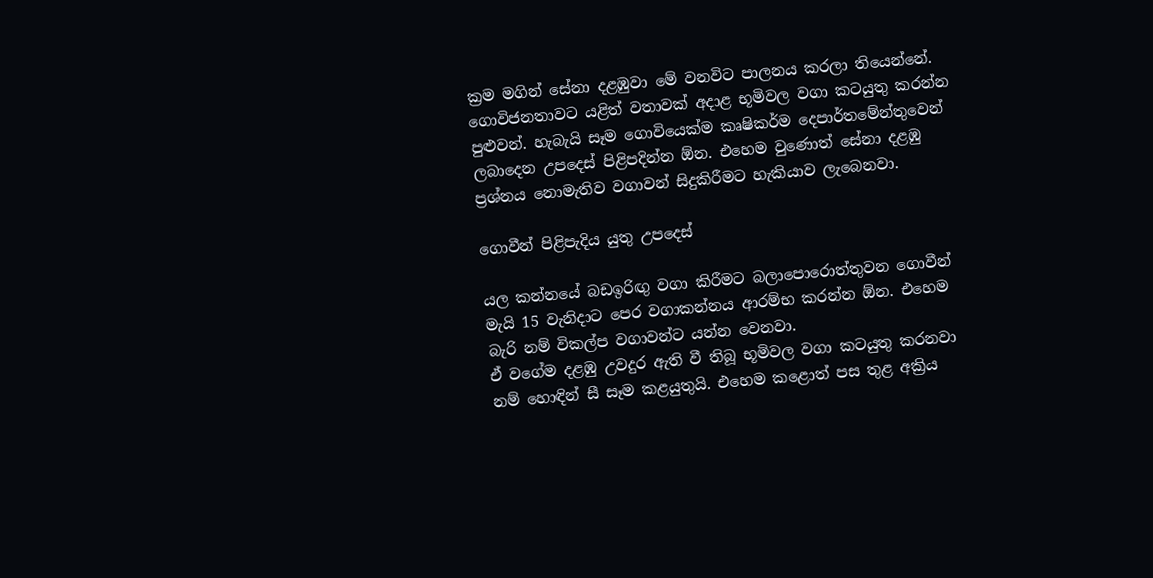ක්‍රම මගින් සේනා දළඹුවා මේ වනවිට පාලනය කරලා තියෙන්නේ. ගොවිජනතාවට යළිත් වතාවක් අදාළ භූමිවල වගා කටයුතු කරන්න පුළුවන්. හැබැයි සෑම ගොවියෙක්ම කෘෂිකර්ම දෙපාර්තමේන්තුවෙන් ලබාදෙන උපදෙස් පිළිපදින්න ඕන. එහෙම වුණොත් සේනා දළඹු ප්‍රශ්නය නොමැතිව වගාවන් සිදුකිරීමට හැකියාව ලැබෙනවා.

ගොවීන් පිළිපැදිය යුතු උපදෙස්

යල කන්නයේ බඩඉරිඟු වගා කිරීමට බලාපොරොත්තුවන ගොවීන් මැයි 15 වැනිදාට පෙර වගාකන්නය ආරම්භ කරන්න ඕන. එහෙම බැරි නම් විකල්ප වගාවන්ට යන්න වෙනවා.
ඒ වගේම දළඹු උවදුර ඇති වී තිබූ භූමිවල වගා කටයුතු කරනවා නම් හොඳින් සී සෑම කළයුතුයි. එහෙම කළොත් පස තුළ අක්‍රිය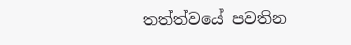තත්ත්වයේ පවතින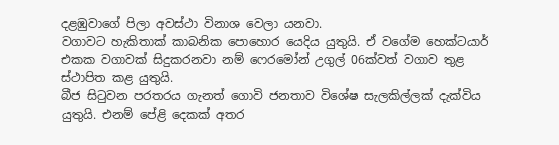දළඹුවාගේ පිලා අවස්ථා විනාශ වෙලා යනවා.
වගාවට හැකිතාක් කාබනික පොහොර යෙදිය යුතුයි. ඒ වගේම හෙක්ටයාර් එකක වගාවක් සිදුකරනවා නම් ෆෙරමෝන් උගුල් 06ක්වත් වගාව තුළ ස්ථාපිත කළ යුතුයි.
බීජ සිටුවන පරතරය ගැනත් ගොවි ජනතාව විශේෂ සැලකිල්ලක් දැක්විය යුතුයි. එනම් පේළි දෙකක් අතර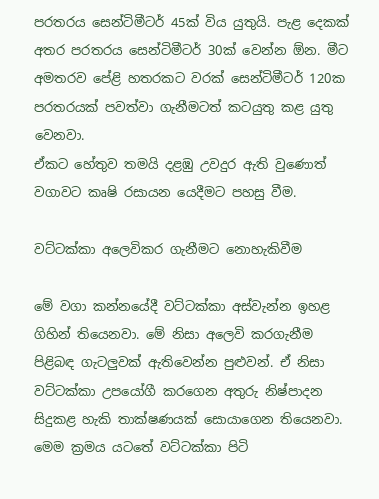පරතරය සෙන්ටිමීටර් 45ක් විය යුතුයි. පැළ දෙකක් අතර පරතරය සෙන්ටිමීටර් 30ක් වෙන්න ඕන. මීට අමතරව පේළි හතරකට වරක් සෙන්ටිමීටර් 120ක පරතරයක් පවත්වා ගැනීමටත් කටයුතු කළ යුතු වෙනවා.
ඒකට හේතුව තමයි දළඹු උවදුර ඇති වුණොත් වගාවට කෘෂි රසායන යෙදීමට පහසු වීම.

වට්ටක්කා අලෙවිකර ගැනීමට නොහැකිවීම

මේ වගා කන්නයේදී වට්ටක්කා අස්වැන්න ඉහළ ගිහින් තියෙනවා. මේ නිසා අලෙවි කරගැනීම පිළිබඳ ගැටලුවක් ඇතිවෙන්න පුළුවන්. ඒ නිසා වට්ටක්කා උපයෝගී කරගෙන අතුරු නිෂ්පාදන සිදුකළ හැකි තාක්ෂණයක් සොයාගෙන තියෙනවා. මෙම ක්‍රමය යටතේ වට්ටක්කා පිටි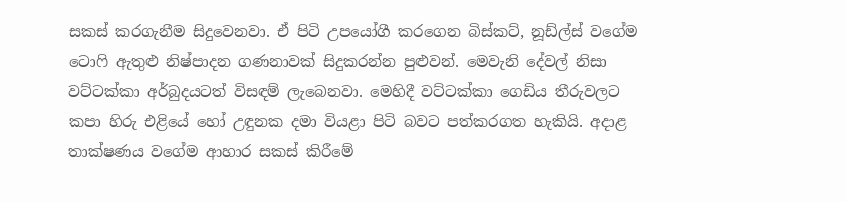සකස් කරගැනීම සිදුවෙනවා. ඒ පිටි උපයෝගී කරගෙන බිස්කට්, නූඩ්ල්ස් වගේම ටොෆි ඇතුළු නිෂ්පාදන ගණනාවක් සිදුකරන්න පුළුවන්. මෙවැනි දේවල් නිසා වට්ටක්කා අර්බුදයටත් විසඳම් ලැබෙනවා. මෙහිදී වට්ටක්කා ගෙඩිය තීරුවලට කපා හිරු එළියේ හෝ උඳුනක දමා වියළා පිටි බවට පත්කරගත හැකියි. අදාළ තාක්ෂණය වගේම ආහාර සකස් කිරීමේ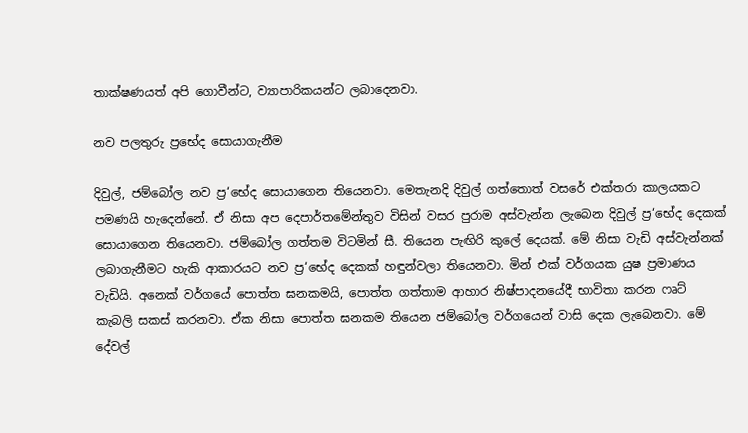තාක්ෂණයත් අපි ගොවීන්ට, ව්‍යාපාරිකයන්ට ලබාදෙනවා.

නව පලතුරු ප්‍රභේද සොයාගැනීම

දිවුල්, ජම්බෝල නව ප්‍ර‘භේද සොයාගෙන තියෙනවා. මෙතැනදි දිවුල් ගත්තොත් වසරේ එක්තරා කාලයකට පමණයි හැදෙන්නේ. ඒ නිසා අප දෙපාර්තමේන්තුව විසින් වසර පුරාම අස්වැන්න ලැබෙන දිවුල් ප්‍ර‘භේද දෙකක් සොයාගෙන තියෙනවා. ජම්බෝල ගත්තම විටමින් සී. තියෙන පැඟිරි කුලේ දෙයක්. මේ නිසා වැඩි අස්වැන්නක් ලබාගැනීමට හැකි ආකාරයට නව ප්‍ර‘භේද දෙකක් හඳුන්වලා තියෙනවා. මින් එක් වර්ගයක යුෂ ප්‍රමාණය වැඩියි. අනෙක් වර්ගයේ පොත්ත ඝනකමයි, පොත්ත ගත්තාම ආහාර නිෂ්පාදනයේදී භාවිතා කරන ෆෘට් කැබලි සකස් කරනවා. ඒක නිසා පොත්ත ඝනකම තියෙන ජම්බෝල වර්ගයෙන් වාසි දෙක ලැබෙනවා. මේ දේවල්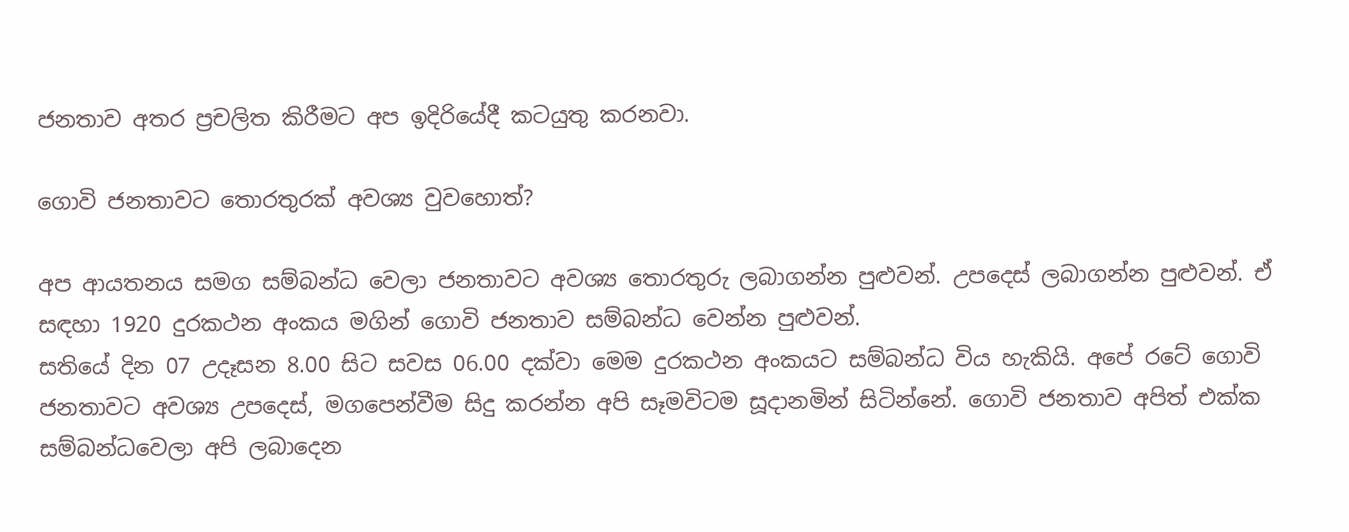ජනතාව අතර ප්‍රචලිත කිරීමට අප ඉදිරියේදී කටයුතු කරනවා.

ගොවි ජනතාවට තොරතුරක් අවශ්‍ය වුවහොත්?

අප ආයතනය සමග සම්බන්ධ වෙලා ජනතාවට අවශ්‍ය තොරතුරු ලබාගන්න පුළුවන්. උපදෙස් ලබාගන්න පුළුවන්. ඒ සඳහා 1920 දුරකථන අංකය මගින් ගොවි ජනතාව සම්බන්ධ වෙන්න පුළුවන්.
සතියේ දින 07 උදෑසන 8.00 සිට සවස 06.00 දක්වා මෙම දුරකථන අංකයට සම්බන්ධ විය හැකියි. අපේ රටේ ගොවි ජනතාවට අවශ්‍ය උපදෙස්, මගපෙන්වීම සිදු කරන්න අපි සෑමවිටම සූදානමින් සිටින්නේ. ගොවි ජනතාව අපිත් එක්ක සම්බන්ධවෙලා අපි ලබාදෙන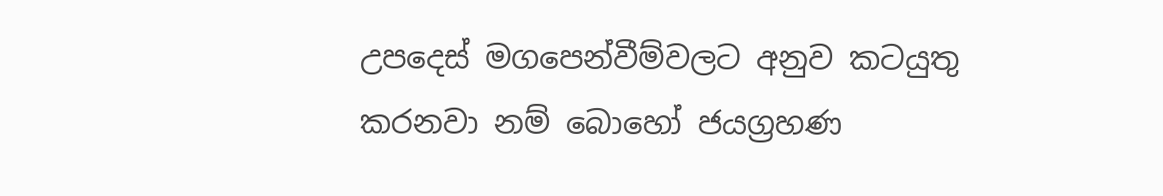උපදෙස් මගපෙන්වීම්වලට අනුව කටයුතු කරනවා නම් බොහෝ ජයග්‍රහණ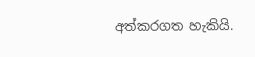අත්කරගත හැකියි.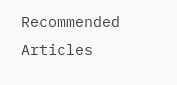Recommended Articles